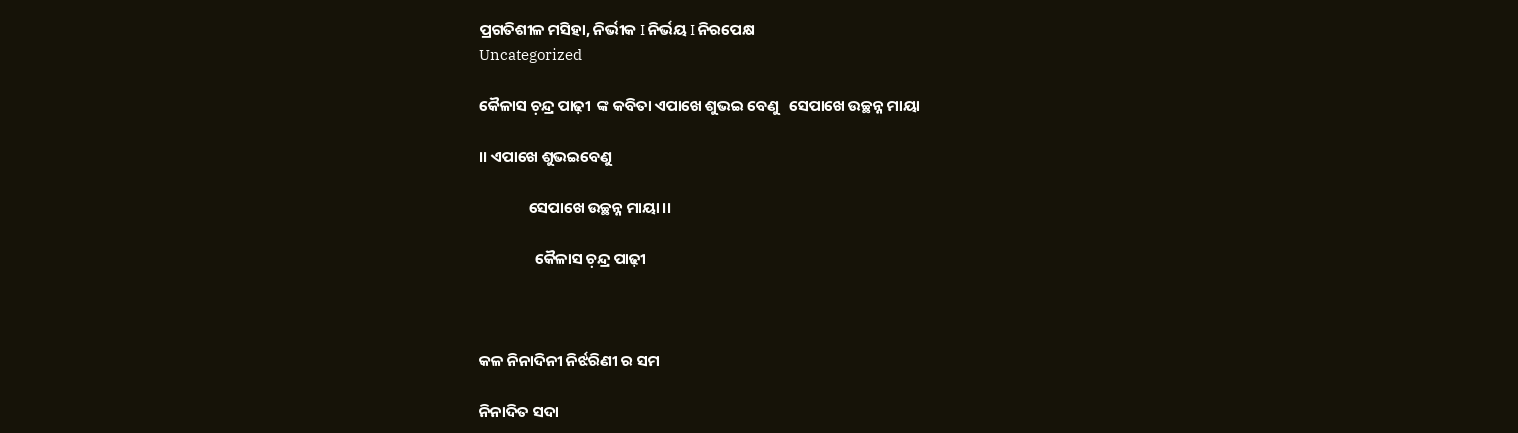ପ୍ରଗତିଶୀଳ ମସିହା, ନିର୍ଭୀକ I ନିର୍ଭୟ I ନିରପେକ୍ଷ
Uncategorized

କୈଳାସ ଚ଼ନ୍ଦ୍ର ପାଢ଼ୀ  ଙ୍କ କବିତା ଏପାଖେ ଶୁଭଇ ବେଣୁ   ସେପାଖେ ଉଚ୍ଛନ୍ନ ମାୟା

।। ଏପାଖେ ଶୁଭଇବେଣୁ

              ସେପାଖେ ଉଚ୍ଛନ୍ନ ମାୟା।।

                କୈଳାସ ଚ଼ନ୍ଦ୍ର ପାଢ଼ୀ



କଳ ନିନାଦିନୀ ନିର୍ଝରିଣୀ ର ସମ

ନିନାଦିତ ସଦା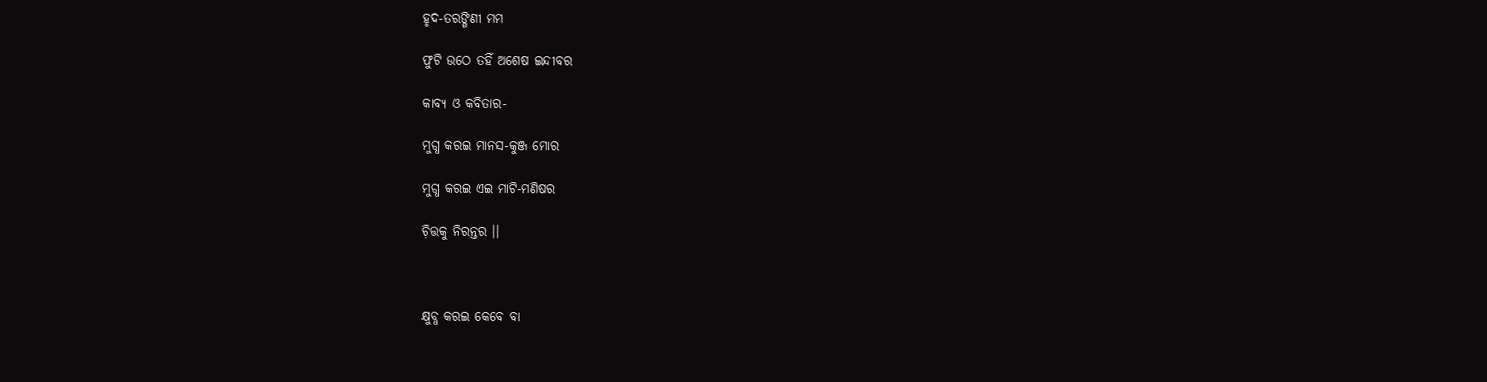ହୃଦ-ତରଙ୍ଗିଣୀ ମମ

ଫୁଟି ଉଠେ ତହିଁ ଅଶେଷ ଇନ୍ଦୀବର

କାବ୍ୟ ଓ କବିତାର-

ମୁଗ୍ଧ କରଇ ମାନସ-କୁଞ୍ଜ ମୋର

ମୁଗ୍ଧ କରଇ ଏଇ ମାଟି-ମଣିଷର

ଚ଼ିତ୍ତକୁ ନିରନ୍ତର ।।



କ୍ଷୁବ୍ଧ କରଇ କେବେ ବା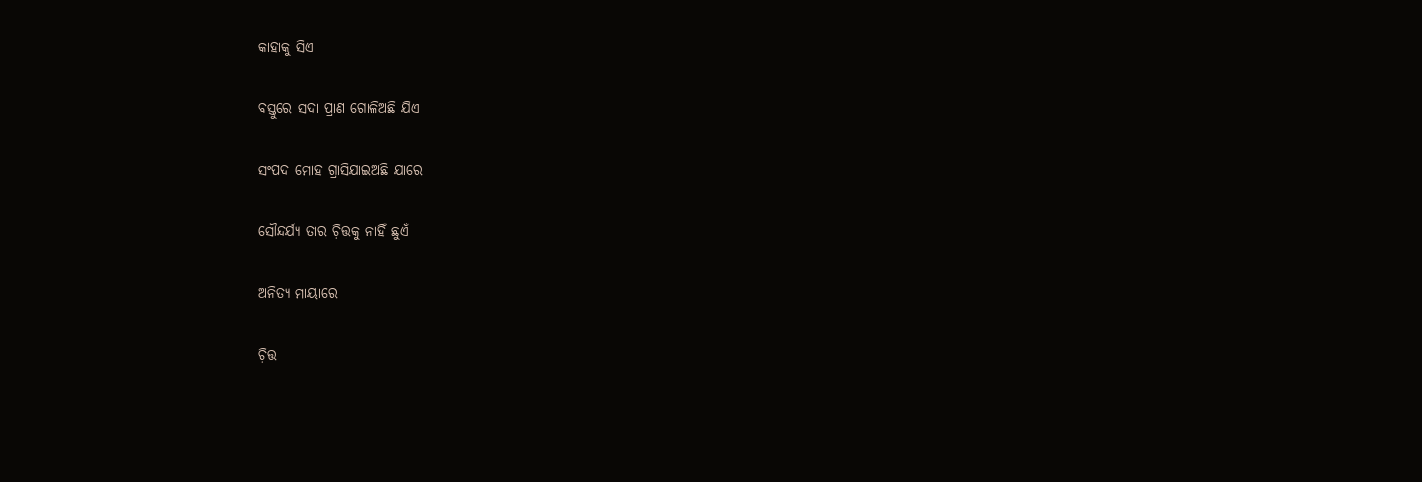କାହାକୁ ସିଏ

ବସ୍ତୁରେ ସଦା ପ୍ରାଣ ଗୋଳିଅଛି ଯିଏ

ସଂପଦ ମୋହ ଗ୍ରାସିଯାଇଅଛି ଯାରେ

ସୌନ୍ଦର୍ଯ୍ୟ ତାର ଚ଼ିତ୍ତକୁ ନାହିଁ ଛୁଏଁ

ଅନିତ୍ୟ ମାୟାରେ

ଚ଼ିତ୍ତ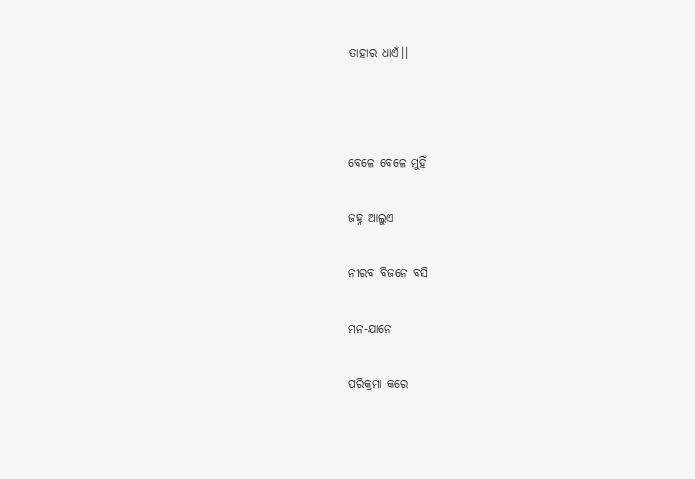ତାହାର ଧାଏଁ।।



ବେଳେ ବେଳେ ମୁହିଁ

ଜହ୍ନ ଆଲୁଏ

ନୀରବ ବିଜନେ ବସି

ମନ-ଯାନେ

ପରିକ୍ରମା କରେ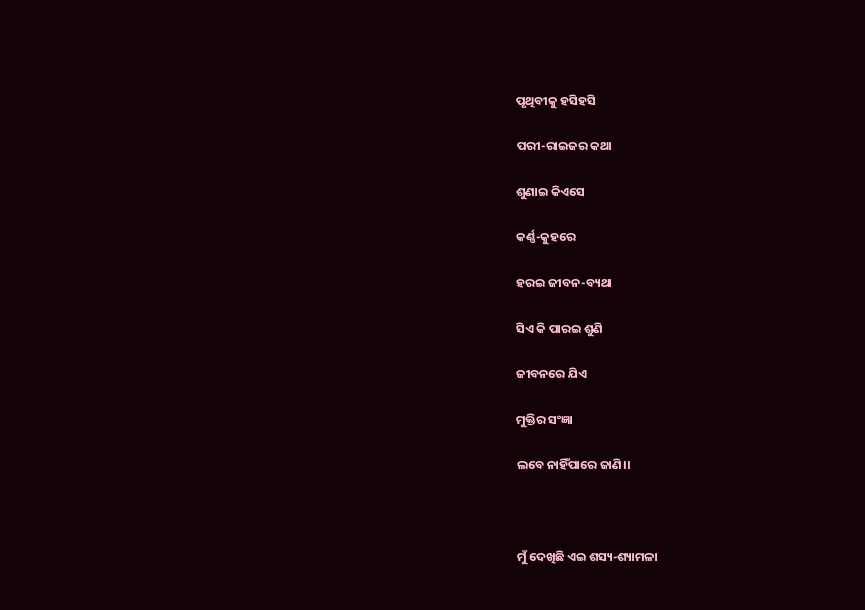ପୃଥିବୀକୁ ହସିହସି

ପରୀ-ରାଇଜର କଥା

ଶୁଣାଇ କିଏସେ

କର୍ଣ୍ଣ-କୁହରେ

ହରଇ ଜୀବନ-ବ୍ୟଥା

ସିଏ କି ପାରଇ ଶୁଣି

ଜୀବନରେ ଯିଏ

ମୁକ୍ତିର ସଂଜ୍ଞା

ଲବେ ନାହିଁପାରେ ଜାଣି।।



ମୁଁ ଦେଖିଛି ଏଇ ଶସ୍ୟ-ଶ୍ୟାମଳା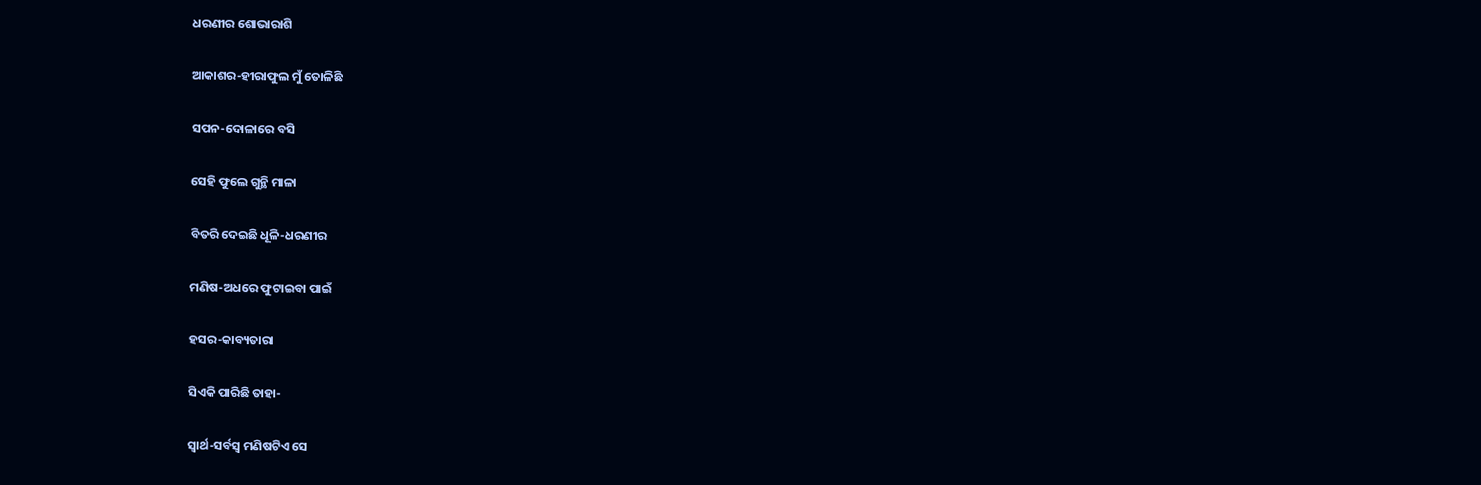ଧରଣୀର ଶୋଭାରାଶି

ଆକାଶର-ହୀରାଫୁଲ ମୁଁ ତୋଳିଛି

ସପନ-ଦୋଳାରେ ବସି

ସେହି ଫୁଲେ ଗୁନ୍ଥି ମାଳା

ବିତରି ଦେଇଛି ଧୂଳି-ଧରଣୀର

ମଣିଷ-ଅଧରେ ଫୁଟାଇବା ପାଇଁ

ହସର-କାବ୍ୟତାରା

ସିଏକି ପାରିଛି ତାହା-

ସ୍ବାର୍ଥ-ସର୍ବସ୍ବ ମଣିଷଟିଏ ସେ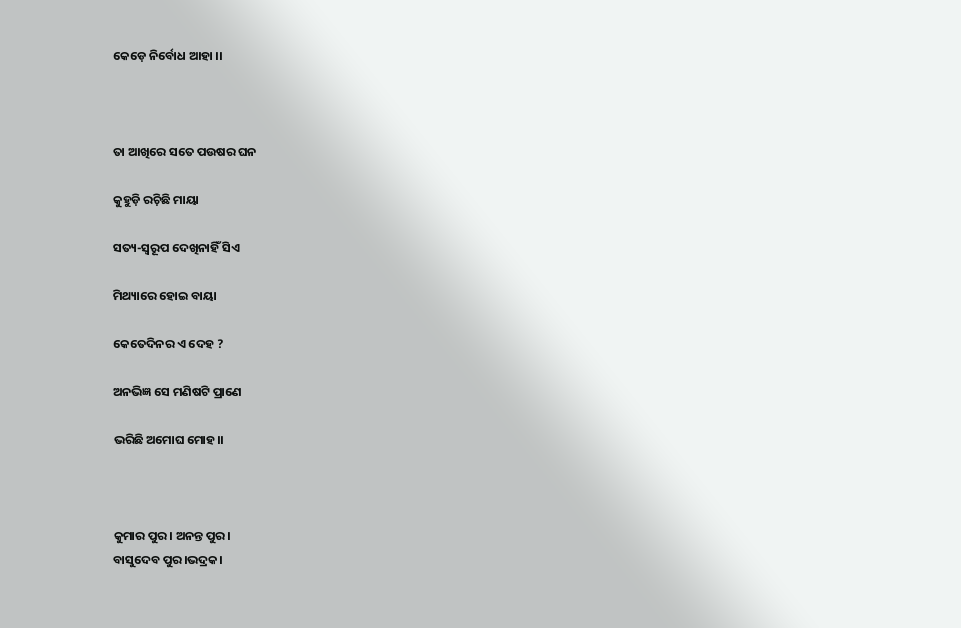କେଡ଼େ ନିର୍ବୋଧ ଆହା ।।



ତା ଆଖିରେ ସତେ ପଉଷର ଘନ

କୁହୁଡ଼ି ରଚ଼ିଛି ମାୟା

ସତ୍ୟ-ସ୍ବରୂପ ଦେଖିନାହିଁ ସିଏ

ମିଥ୍ୟାରେ ହୋଇ ବାୟା

କେତେଦିନର ଏ ଦେହ ?

ଅନଭିଜ୍ଞ ସେ ମଣିଷଟି ପ୍ରାଣେ

ଭରିଛି ଅମୋଘ ମୋହ।।



କୁମାର ପୁର। ଅନନ୍ତ ପୁର।
ବାସୁଦେବ ପୁର।ଭଦ୍ରକ।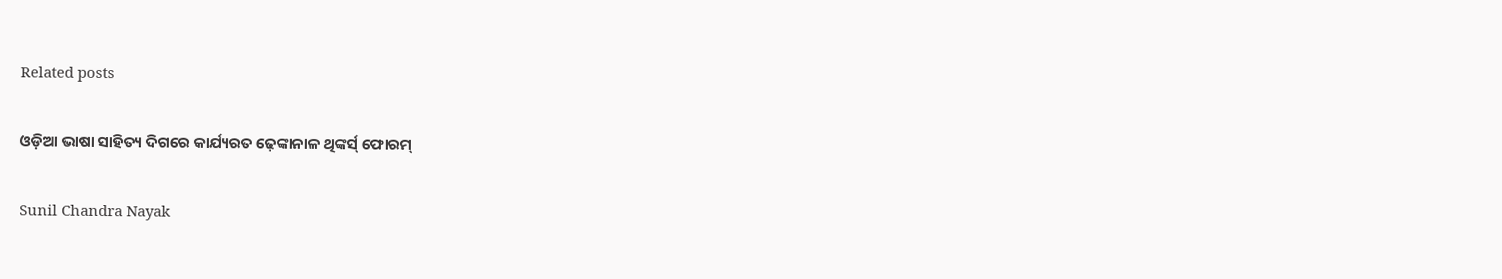Related posts

ଓଡ଼ିଆ ଭାଷା ସାହିତ୍ୟ ଦିଗରେ କାର୍ଯ୍ୟରତ ଢ଼େଙ୍କାନାଳ ଥିଙ୍କର୍ସ୍ ଫୋରମ୍

Sunil Chandra Nayak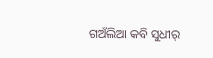ଗଅଁଲିଆ କବି ସୁଧୀର୍‌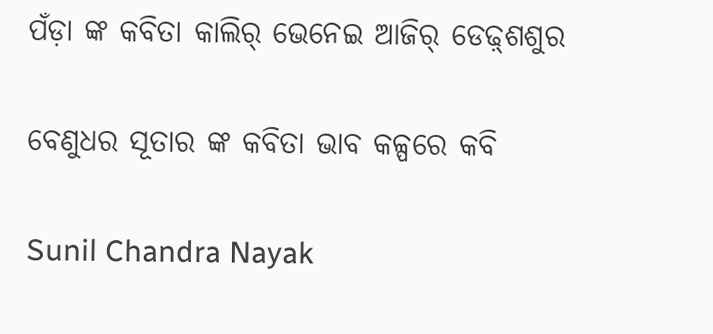ପଁଡ଼ା ଙ୍କ କବିତା କାଲିର୍‌ ଭେନେଇ ଆଜିର୍‌ ଡେଢ଼୍‌ଶଶୁର

ବେଣୁଧର ସୂତାର ଙ୍କ କବିତା ଭାବ କଳ୍ପରେ କବି

Sunil Chandra Nayak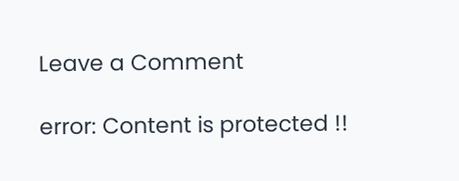Leave a Comment

error: Content is protected !!